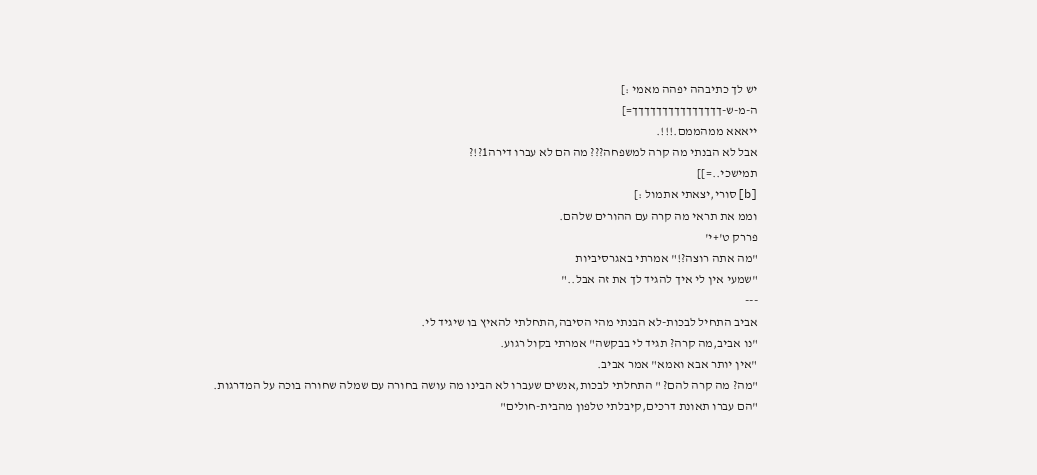יש לך כתיבהה יפהה מאמי :]
ה-מ-ש-ךךךךךךךךךךךךךךך=]
ייאאא ממהממם.!!!.
אבל לא הבנתי מה קרה למשפחה??? מה הם לא עברו דירה1?!?
תמישכי..=]]
[b]סורי,יצאתי אתמול :]
וממ את תראי מה קרה עם ההורים שלהם.
פררק ט'+י'
"מה אתה רוצה?!" אמרתי באגרסיביות
"שמעי אין לי איך להגיד לך את זה אבל.."
---
אביב התחיל לבכות-לא הבנתי מהי הסיבה,התחלתי להאיץ בו שיגיד לי.
"נו אביב,מה קרה? תגיד לי בבקשה" אמרתי בקול רגוע.
"אין יותר אבא ואמא" אמר אביב.
"מה? מה קרה להם? " התחלתי לבכות,אנשים שעברו לא הבינו מה עושה בחורה עם שמלה שחורה בוכה על המדרגות.
"הם עברו תאונת דרכים,קיבלתי טלפון מהבית-חולים"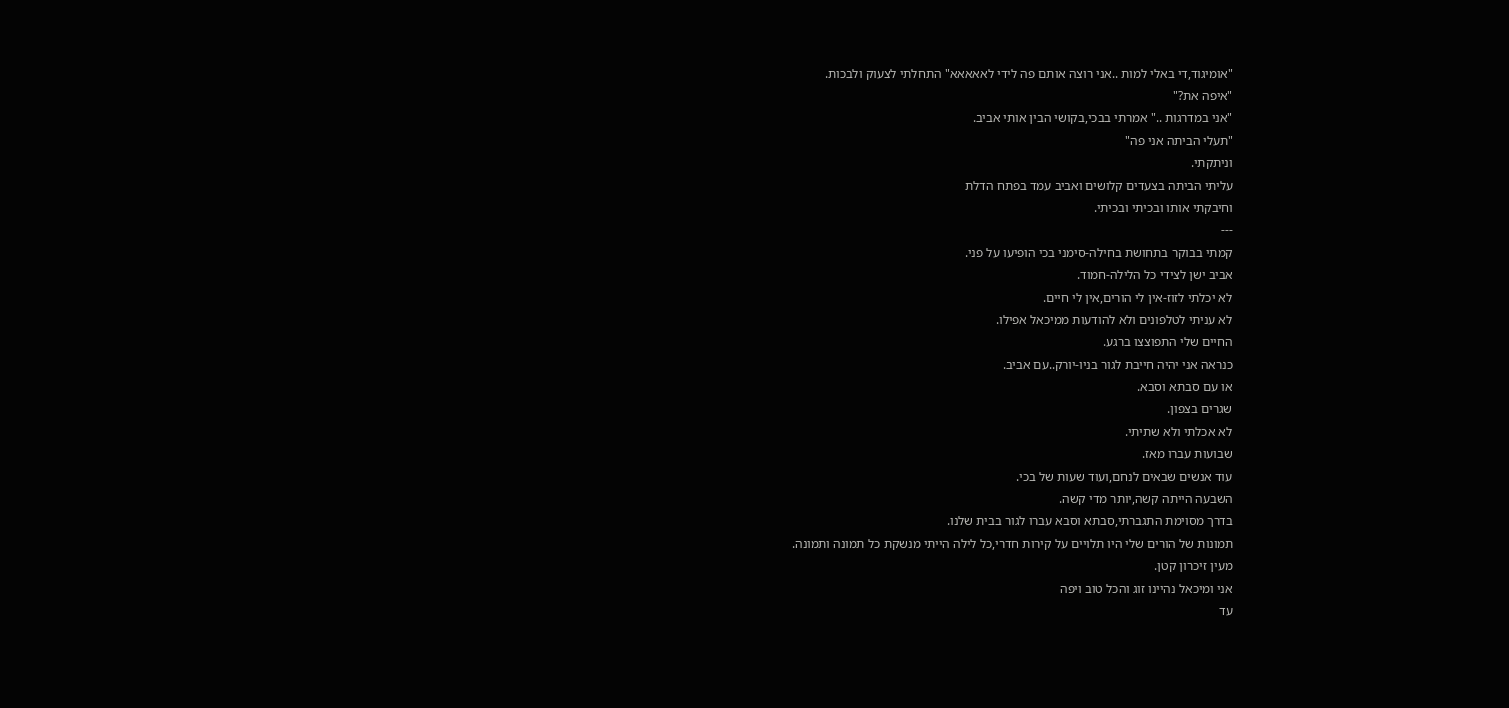"אומיגוד,די באלי למות ..אני רוצה אותם פה לידי לאאאאא" התחלתי לצעוק ולבכות.
"איפה את?"
"אני במדרגות .." אמרתי בבכי,בקושי הבין אותי אביב.
"תעלי הביתה אני פה"
וניתקתי.
עליתי הביתה בצעדים קלושים ואביב עמד בפתח הדלת
וחיבקתי אותו ובכיתי ובכיתי.
---
קמתי בבוקר בתחושת בחילה-סימני בכי הופיעו על פני.
אביב ישן לצידי כל הלילה-חמוד.
לא יכלתי לזוז-אין לי הורים,אין לי חיים.
לא עניתי לטלפונים ולא להודעות ממיכאל אפילו.
החיים שלי התפוצצו ברגע.
כנראה אני יהיה חייבת לגור בניו-יורק..עם אביב.
או עם סבתא וסבא.
שגרים בצפון.
לא אכלתי ולא שתיתי.
שבועות עברו מאז.
עוד אנשים שבאים לנחם,ועוד שעות של בכי.
השבעה הייתה קשה,יותר מדי קשה.
בדרך מסוימת התגברתי,סבתא וסבא עברו לגור בבית שלנו.
תמונות של הורים שלי היו תלויים על קירות חדרי,כל לילה הייתי מנשקת כל תמונה ותמונה.
מעין זיכרון קטן.
אני ומיכאל נהיינו זוג והכל טוב ויפה
עד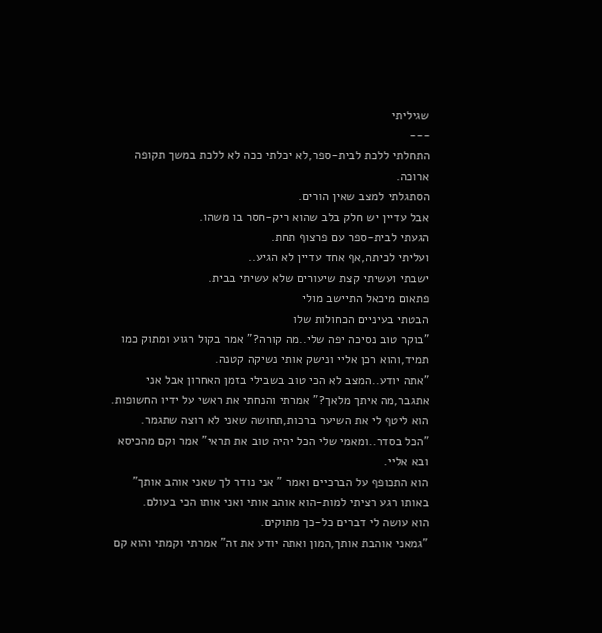שגיליתי
---
התחלתי ללכת לבית-ספר,לא יכלתי ככה לא ללכת במשך תקופה ארוכה.
הסתגלתי למצב שאין הורים.
אבל עדיין יש חלק בלב שהוא ריק-חסר בו משהו.
הגעתי לבית-ספר עם פרצוף תחת.
ועליתי לכיתה,אף אחד עדיין לא הגיע..
ישבתי ועשיתי קצת שיעורים שלא עשיתי בבית.
פתאום מיכאל התיישב מולי
הבטתי בעיניים הכחולות שלו
"בוקר טוב נסיכה יפה שלי..מה קורה?" אמר בקול רגוע ומתוק כמו תמיד,והוא רכן אליי ונישק אותי נשיקה קטנה.
"אתה יודע..המצב לא הכי טוב בשבילי בזמן האחרון אבל אני אתגבר,מה איתך מלאך?" אמרתי והנחתי את ראשי על ידיו החשופות.
הוא ליטף לי את השיער ברכות,תחושה שאני לא רוצה שתגמר.
"הכל בסדר..ומאמי שלי הכל יהיה טוב את תראי" אמר וקם מהכיסא ובא אליי.
הוא התכופף על הברכיים ואמר " אני נודר לך שאני אוהב אותך" באותו רגע רציתי למות-הוא אוהב אותי ואני אותו הכי בעולם.
הוא עושה לי דברים כל-כך מתוקים.
"גמאני אוהבת אותך,המון ואתה יודע את זה" אמרתי וקמתי והוא קם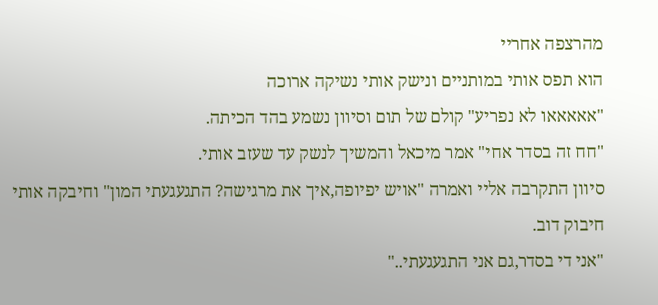מהרצפה אחריי
הוא תפס אותי במותניים ונישק אותי נשיקה ארוכה
"אאאאאו לא נפריע" קולם של תום וסיוון נשמע בהד הכיתה.
"חח זה בסדר אחי" אמר מיכאל והמשיך לנשק עד שעזב אותי.
סיוון התקרבה אליי ואמרה "אויש יפיופה,איך את מרגישה? התגעגעתי המון" וחיבקה אותי חיבוק דוב.
"אני די בסדר,גם אני התגעגעתי.."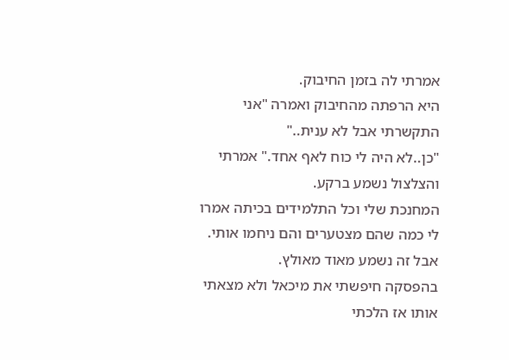אמרתי לה בזמן החיבוק.
היא הרפתה מהחיבוק ואמרה "אני התקשרתי אבל לא ענית.."
"כן..לא היה לי כוח לאף אחד." אמרתי והצלצול נשמע ברקע.
המחנכת שלי וכל התלמידים בכיתה אמרו לי כמה שהם מצטערים והם ניחמו אותי.
אבל זה נשמע מאוד מאולץ.
בהפסקה חיפשתי את מיכאל ולא מצאתי אותו אז הלכתי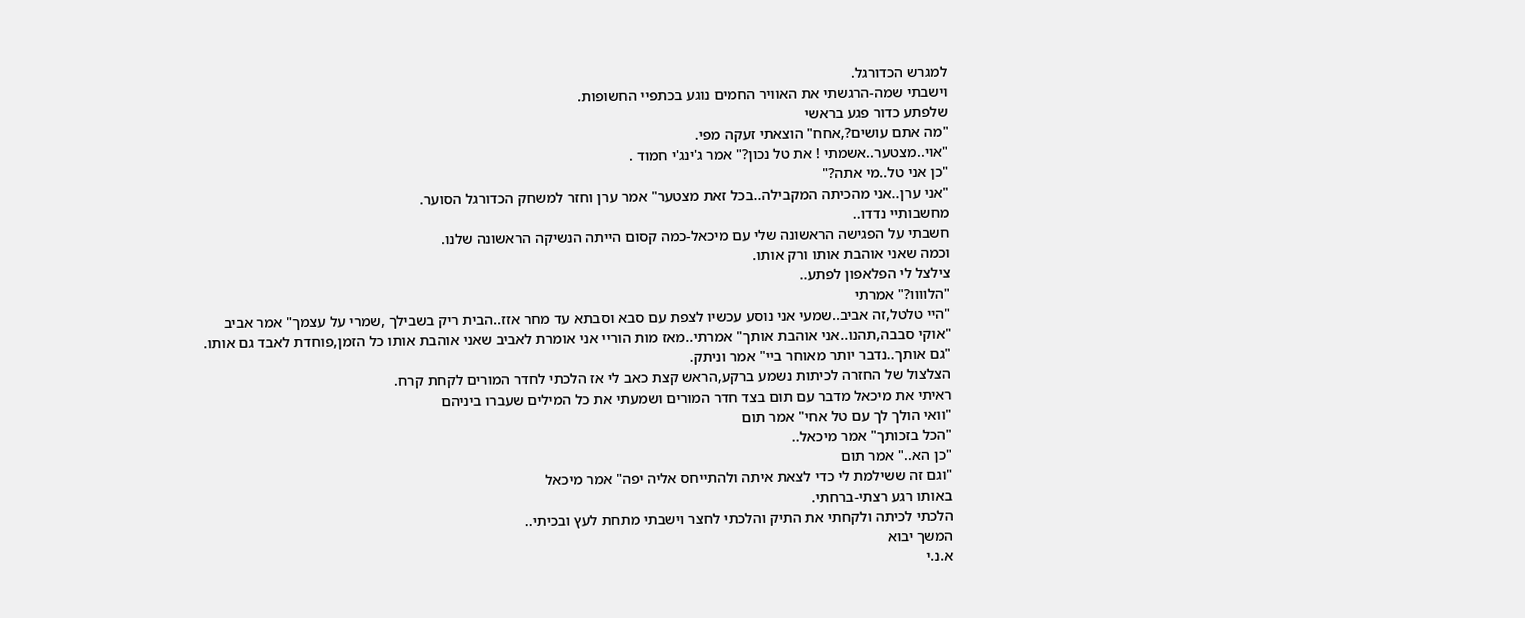למגרש הכדורגל.
וישבתי שמה-הרגשתי את האוויר החמים נוגע בכתפיי החשופות.
שלפתע כדור פגע בראשי
"מה אתם עושים?,אחח" הוצאתי זעקה מפי.
"אוי..מצטער..אשמתי ! את טל נכון?" אמר ג'ינג'י חמוד .
"כן אני טל..מי אתה?"
"אני ערן..אני מהכיתה המקבילה..בכל זאת מצטער" אמר ערן וחזר למשחק הכדורגל הסוער.
מחשבותיי נדדו..
חשבתי על הפגישה הראשונה שלי עם מיכאל-כמה קסום הייתה הנשיקה הראשונה שלנו.
וכמה שאני אוהבת אותו ורק אותו.
צילצל לי הפלאפון לפתע..
"הלוווו?" אמרתי
"היי טלטל,זה אביב..שמעי אני נוסע עכשיו לצפת עם סבא וסבתא עד מחר אזז..הבית ריק בשבילך ,שמרי על עצמך" אמר אביב
"אוקי סבבה,תהנו..אני אוהבת אותך" אמרתי..מאז מות הוריי אני אומרת לאביב שאני אוהבת אותו כל הזמן,פוחדת לאבד גם אותו.
"גם אותך..נדבר יותר מאוחר ביי" אמר וניתק.
הצלצול של החזרה לכיתות נשמע ברקע,הראש קצת כאב לי אז הלכתי לחדר המורים לקחת קרח.
ראיתי את מיכאל מדבר עם תום בצד חדר המורים ושמעתי את כל המילים שעברו ביניהם
"וואי הולך לך עם טל אחי" אמר תום
"הכל בזכותך" אמר מיכאל..
"כן הא.." אמר תום
"וגם זה ששילמת לי כדי לצאת איתה ולהתייחס אליה יפה" אמר מיכאל
באותו רגע רצתי-ברחתי.
הלכתי לכיתה ולקחתי את התיק והלכתי לחצר וישבתי מתחת לעץ ובכיתי..
המשך יבוא
א.נ.י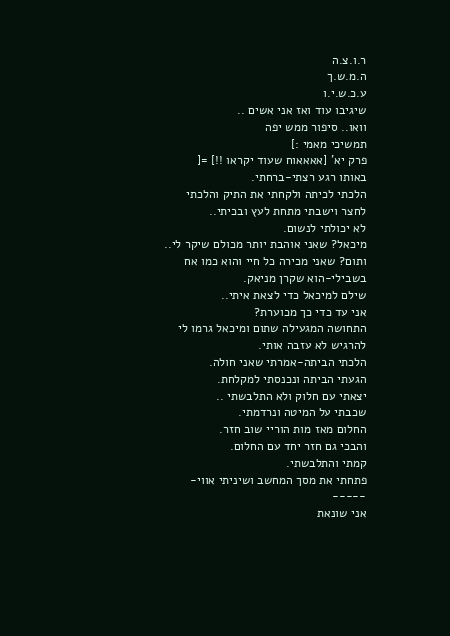ר.ו.צ.ה
ה.מ.ש.ך
ע.כ.ש.י.ו
שיגיבו עוד ואז אני אשים ..
וואו.. סיפור ממש יפה
תמשיכי מאמי :]
פרק יא' [אאאאוח שעוד יקראו !!] =[
באותו רגע רצתי-ברחתי.
הלכתי לכיתה ולקחתי את התיק והלכתי לחצר וישבתי מתחת לעץ ובכיתי..
לא יכולתי לנשום.
מיכאל? שאני אוהבת יותר מכולם שיקר לי..
ותום? שאני מכירה כל חיי והוא כמו אח בשבילי-הוא שקרן מניאק.
שילם למיכאל כדי לצאת איתי..
אני עד כדי כך מכוערת?
התחושה המגעילה שתום ומיכאל גרמו לי להרגיש לא עזבה אותי.
הלכתי הביתה-אמרתי שאני חולה.
הגעתי הביתה ונכנסתי למקלחת.
יצאתי עם חלוק ולא התלבשתי ..
שכבתי על המיטה ונרדמתי.
החלום מאז מות הוריי שוב חזר.
והבכי גם חזר יחד עם החלום.
קמתי והתלבשתי.
פתחתי את מסך המחשב ושיניתי אווי-
-----
אני שונאת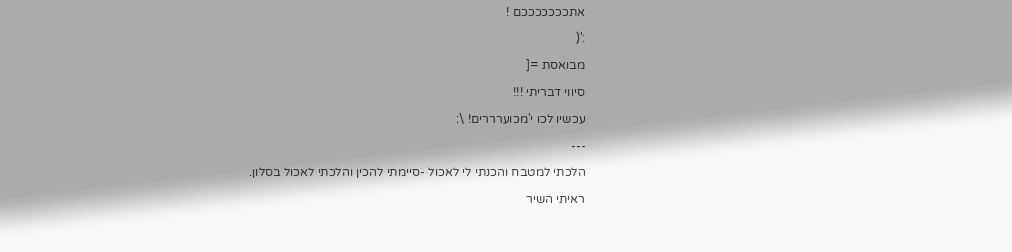אתכככככככם !
:'(
מבואסת =[
סיווי דבריתי !!!
עכשיו לכו י'מכוערררים! \:
---
הלכתי למטבח והכנתי לי לאכול -סיימתי להכין והלכתי לאכול בסלון.
ראיתי השיר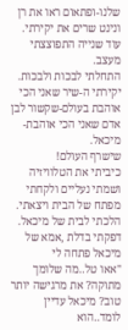שלנו-ופתאום ראו את רן ונינט שרים את יקירתי.
עוד שנייה התפוצצתי מעצב.
התחלתי לבכות ולבכות.
יקירתי ה-שיר שאני הכי אוהבת בעולם-שקשור לבן אדם שאני הכי אוהבת-מיכאל.
שישרף העולם!
כיביתי את הטלוויזיה ושמתי נעליים ולקחתי מפתח של הבית ויצאתי.
הלכתי לבית של מיכאל.
דפקתי בדלת ,אמא של מיכאל פתחה לי
"אאו טל..מה שלומך מתוקה? את מרגישה יותר טוב? מיכאל עדיין לומד..הוא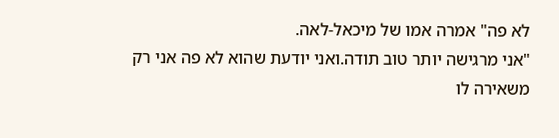לא פה" אמרה אמו של מיכאל-לאה.
"אני מרגישה יותר טוב תודה.ואני יודעת שהוא לא פה אני רק משאירה לו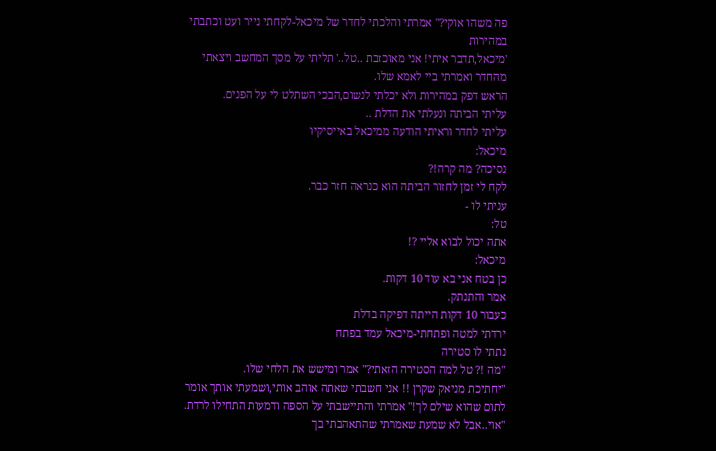פה משהו אוקי?" אמרתי והלכתי לחדר של מיכאל-לקחתי נייר ועט וכתבתי במהירות
'מיכאל,תדבר איתי! אני מאוכזבת ..טל..' תליתי על מסך המחשב ויצאתי מהחדר ואמרתי ביי לאמא שלו.
הראש דפק במהירות ולא יכלתי לנשום,הבכי השתלט לי על הפנים.
עליתי הביתה ונעלתי את הדלת ..
עליתי לחדר וראיתי הודעה ממיכאל באייסיקיו
מיכאל:
נסיכה? מה קרה!?
לקח לי זמן לחזור הביתה הוא כנראה חזר כבר.
עניתי לו -
טל:
אתה יכול לבוא אליי ?!
מיכאל:
כן בטח אני בא עוד 10 דקות.
אמר והתנתק.
כעבור 10 דקות הייתה דפיקה בדלת
ירדתי למטה ופתחתי-מיכאל עמד בפתח
נתתי לו סטירה
"מה !? טל למה הסטירה הזאתי?" אמר ומישש את הלחי שלו.
"יחתיכת מניאק שקרן !! אני חשבתי שאתה אוהב אותי,ושמעתי אותך אומר לתום שהוא שילם לך!" אמרתי והתיישבתי על הספה ודמעות התחילו לרדת.
"אוי..אבל לא שמעת שאמרתי שהתאהבתי בך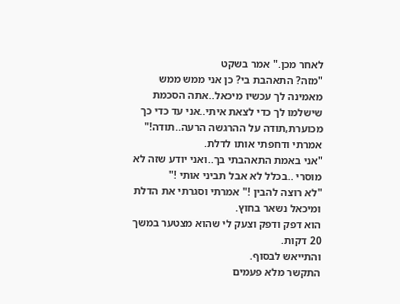לאחר מכן." אמר בשקט
"מזה? התאהבת בי? כן אני ממש ממש מאמינה לך עכשיו מיכאל..אתה הסכמת שישלמו לך כדי לצאת איתי..אני עד כדי כך מכוערת,תודה על ההרגשה הרעה..תודה!" אמרתי ודחפתי אותו לדלת.
"אני באמת התאהבתי בך..ואני יודע שזה לא מוסרי ..בכלל לא אבל תביני אותי !"
"לא רוצה להבין !" אמרתי וסגרתי את הדלת ומיכאל נשאר בחוץ.
הוא דפק ודפק וצעק לי שהוא מצטער במשך 20 דקות.
והתייאש לבסוף.
התקשר מלא פעמים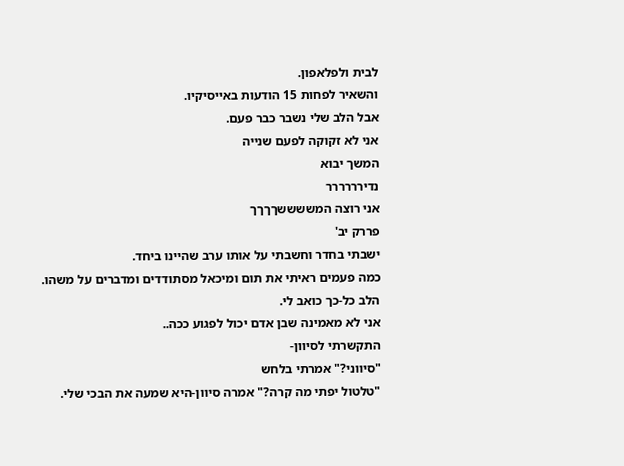לבית ולפלאפון.
והשאיר לפחות 15 הודעות באייסיקיו.
אבל הלב שלי נשבר כבר פעם.
אני לא זקוקה לפעם שנייה
המשך יבוא
נדירררררר
אני רוצה המששששךךךך
פררק יב'
ישבתי בחדר וחשבתי על אותו ערב שהיינו ביחד.
כמה פעמים ראיתי את תום ומיכאל מסתודדים ומדברים על משהו.
הלב כל-כך כואב לי.
אני לא מאמינה שבן אדם יכול לפגוע ככה..
התקשרתי לסיוון-
"סיווני?" אמרתי בלחש
"טלטול יפתי מה קרה?" אמרה סיוון-היא שמעה את הבכי שלי.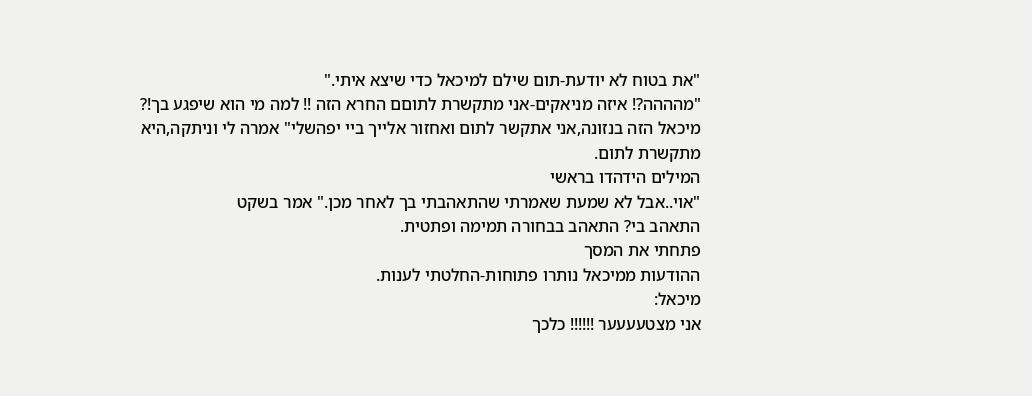"את בטוח לא יודעת-תום שילם למיכאל כדי שיצא איתי."
"מהההה?! איזה מניאקים-אני מתקשרת לתוםם החרא הזה !! למה מי הוא שיפגע בך!? מיכאל הזה בנזונה,אני אתקשר לתום ואחזור אלייך ביי יפהשלי" אמרה לי וניתקה,היא מתקשרת לתום.
המילים הידהדו בראשי
"אוי..אבל לא שמעת שאמרתי שהתאהבתי בך לאחר מכן." אמר בשקט
התאהב בי? התאהב בבחורה תמימה ופתטית.
פתחתי את המסך
ההודעות ממיכאל נותרו פתוחות-החלטתי לענות.
מיכאל:
אני מצטעעעער !!!!!! כלכך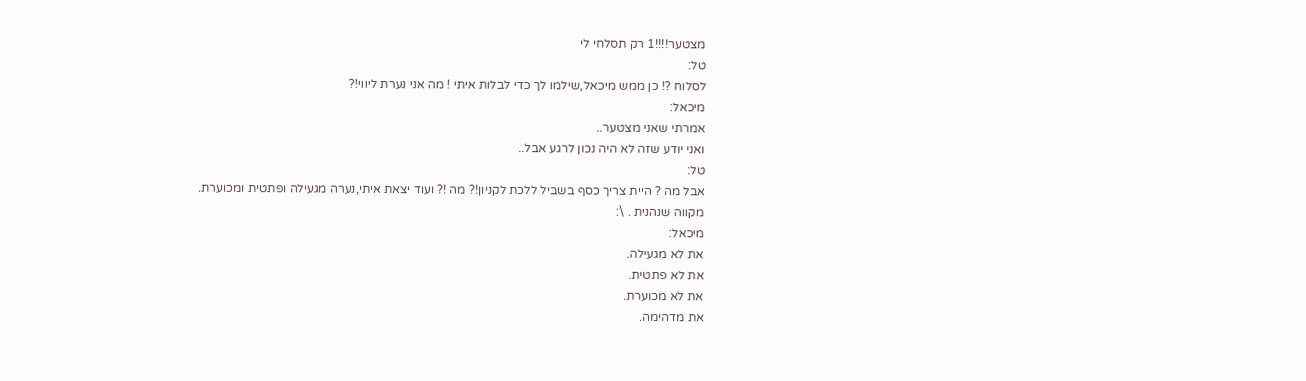מצטער!!!!1 רק תסלחי לי
טל:
לסלוח ?! כן ממש מיכאל,שילמו לך כדי לבלות איתי ! מה אני נערת ליווי!?
מיכאל:
אמרתי שאני מצטער..
ואני יודע שזה לא היה נכון לרגע אבל..
טל:
אבל מה ? היית צריך כסף בשביל ללכת לקניון!? מה !? ועוד יצאת איתי,נערה מגעילה ופתטית ומכוערת.
מקווה שנהנית . \:
מיכאל:
את לא מגעילה.
את לא פתטית.
את לא מכוערת.
את מדהימה.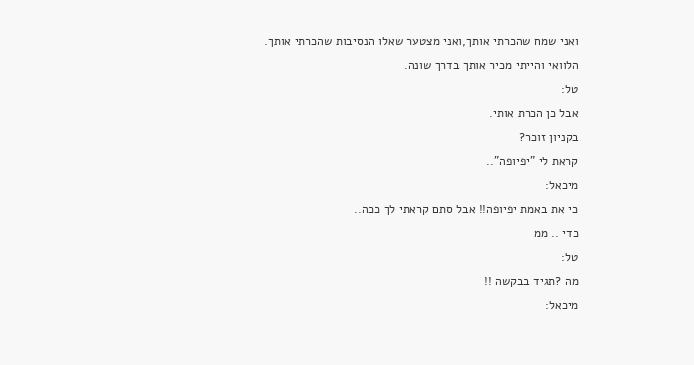ואני שמח שהכרתי אותך,ואני מצטער שאלו הנסיבות שהכרתי אותך.
הלוואי והייתי מכיר אותך בדרך שונה.
טל:
אבל כן הכרת אותי.
בקניון זוכר?
קראת לי "יפיופה"..
מיכאל:
כי את באמת יפיופה!! אבל סתם קראתי לך ככה..
כדי .. ממ
טל:
מה ?תגיד בבקשה !!
מיכאל: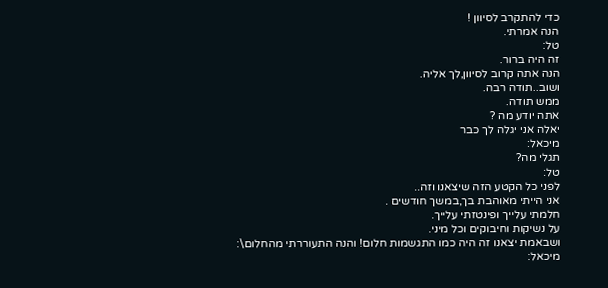כדי להתקרב לסיוון !
הנה אמרתי.
טל:
זה היה ברור.
הנה אתה קרוב לסיוון,לך אליה.
ושוב..תודה רבה.
ממש תודה.
אתה יודע מה ?
יאלה אני יגלה לך כבר
מיכאל:
תגלי מה?
טל:
לפני כל הקטע הזה שיצאנו וזה..
אני הייתי מאוהבת בך,במשך חודשים .
חלמתי עלייך ופינטזתי עלייך.
על נשיקות וחיבוקים וכל מיני.
ושבאמת יצאנו זה היה כמו התגשמות חלום! והנה התעוררתי מהחלום\:
מיכאל: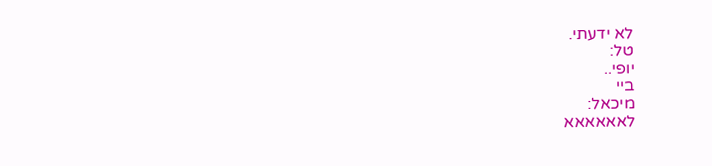לא ידעתי.
טל:
יופי..
ביי
מיכאל:
לאאאאאא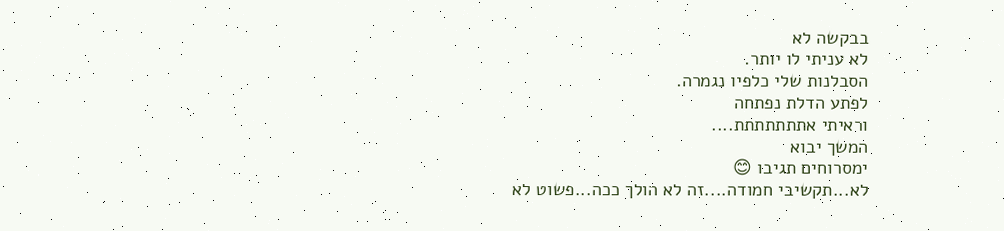בבקשה לא
לא עניתי לו יותר.
הסבלנות שלי כלפיו נגמרה.
לפתע הדלת נפתחה
וראיתי אתתתתתתת....
המשך יבוא
ימסרוחים תגיבו 😊
לא...תקשיבי חמודה....זה לא הולך ככה...פשוט לא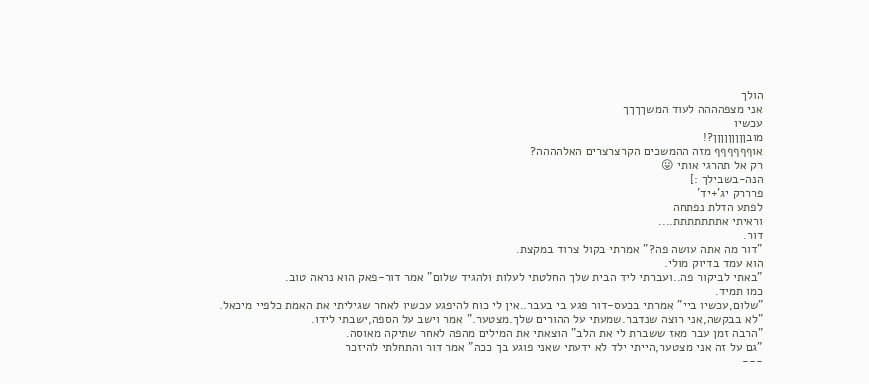הולך
אני מצפהההה לעוד המשךךךך
עכשיו
מובןןןןןןןןן?!
אוףףףףףף מזה ההמשכים הקרצרצרים האלהההה?
רק אל תהרגי אותי 😛
הנה-בשבילך :]
פרררק יג'+יד'
לפתע הדלת נפתחה
וראיתי אתתתתתתת....
דור.
"דור מה אתה עושה פה?" אמרתי בקול צרוד במקצת.
הוא עמד בדיוק מולי.
"באתי לביקור פה..ועברתי ליד הבית שלך החלטתי לעלות ולהגיד שלום" אמר דור-פאק הוא נראה טוב.
כמו תמיד.
"שלום,עכשיו ביי" אמרתי בכעס-דור פגע בי בעבר..אין לי כוח להיפגע עכשיו לאחר שגיליתי את האמת כלפיי מיכאל.
"לא בבקשה,אני רוצה שנדבר.שמעתי על ההורים שלך.מצטער." אמר וישב על הספה,ישבתי לידו.
"הרבה זמן עבר מאז ששברת לי את הלב" הוצאתי את המילים מהפה לאחר שתיקה מאוסה.
"גם על זה אני מצטער,הייתי ילד לא ידעתי שאני פוגע בך ככה" אמר דור והתחלתי להיזכר
---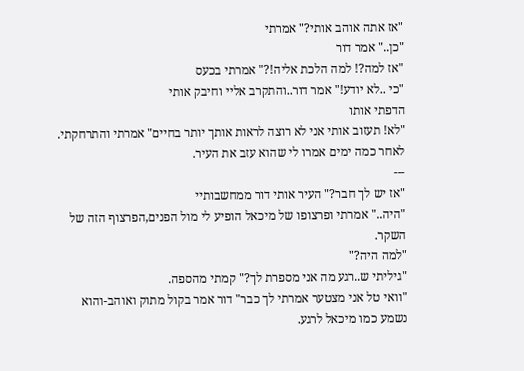"אז אתה אוהב אותי?" אמרתי
"כן.." אמר דור
"אז למה?! למה הלכת אליה!?" אמרתי בכעס
"כי ..לא יודע!" אמר דור..והתקרב אליי וחיבק אותי
הדפתי אותו
"לא! תעזוב אותי אני לא רוצה לראות אותך יותר בחיים" אמרתי והתרחקתי.
לאחר כמה ימים אמרו לי שהוא עזב את העיר.
---
"אז יש לך חבר?" העיר אותי דור ממחשבותיי
"היה.." אמרתי ופרצופו של מיכאל הופיע לי מול הפנים,הפרצוף הזה של השקר.
"למה היה?"
"גיליתי ש..רגע מה אני מספרת לך?" קמתי מהספה.
"וואי טל אני מצטער אמרתי לך כבר" דור אמר בקול מתוק ואוהב-והוא נשמע כמו מיכאל לרגע.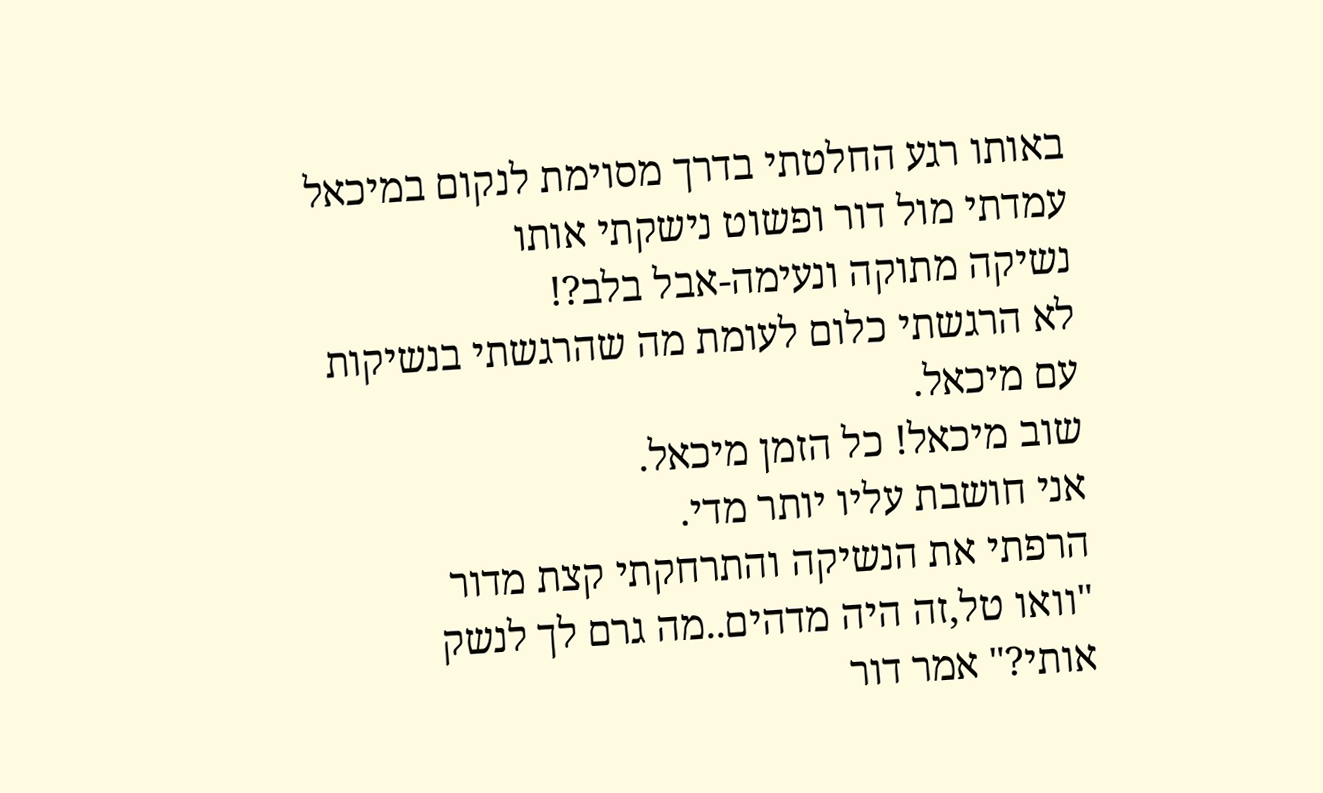באותו רגע החלטתי בדרך מסוימת לנקום במיכאל
עמדתי מול דור ופשוט נישקתי אותו
נשיקה מתוקה ונעימה-אבל בלב?!
לא הרגשתי כלום לעומת מה שהרגשתי בנשיקות עם מיכאל.
שוב מיכאל! כל הזמן מיכאל.
אני חושבת עליו יותר מדי.
הרפתי את הנשיקה והתרחקתי קצת מדור
"וואו טל,זה היה מדהים..מה גרם לך לנשק אותי?" אמר דור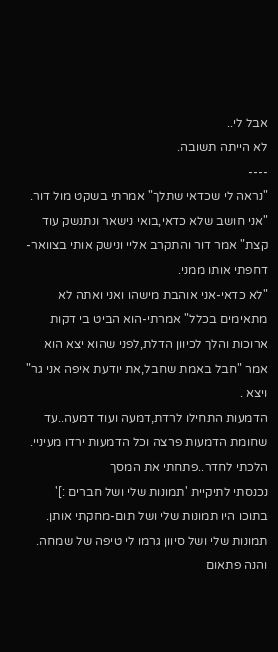אבל לי..
לא הייתה תשובה.
----
"נראה לי שכדאי שתלך" אמרתי בשקט מול דור.
"אני חושב שלא כדאי,בואי נישאר ונתנשק עוד קצת" אמר דור והתקרב אליי ונישק אותי בצוואר-דחפתי אותו ממני.
"לא כדאי-אני אוהבת מישהו ואני ואתה לא מתאימים בכלל" אמרתי-הוא הביט בי דקות ארוכות והלך לכיוון הדלת,לפני שהוא יצא הוא אמר "חבל באמת שחבל,את יודעת איפה אני גר" ויצא .
הדמעות התחילו לרדת,דמעה ועוד דמעה..עד שחומת הדמעות פרצה וכל הדמעות ירדו מעיניי.
הלכתי לחדר..פתחתי את המסך
נכנסתי לתיקיית 'תמונות שלי ושל חברים :]' בתוכו היו תמונות שלי ושל תום-מחקתי אותן.
תמונות שלי ושל סיוון גרמו לי טיפה של שמחה.
והנה פתאום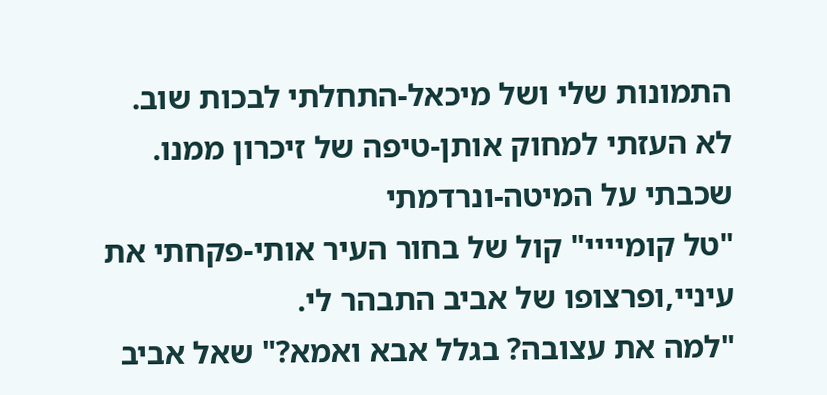התמונות שלי ושל מיכאל-התחלתי לבכות שוב.
לא העזתי למחוק אותן-טיפה של זיכרון ממנו.
שכבתי על המיטה-ונרדמתי
"טל קומיייי" קול של בחור העיר אותי-פקחתי את עיניי,ופרצופו של אביב התבהר לי.
"למה את עצובה? בגלל אבא ואמא?" שאל אביב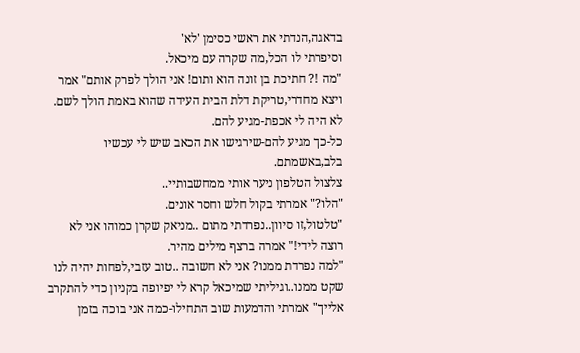בדאגה,הנדתי את ראשי כסימן 'לא'
וסיפרתי לו הכל,מה שקרה עם מיכאל.
"מה !? חתיכת בן זונה הוא ותום! אני הולך לפרק אותם" אמר ויצא מחדרי,טריקת דלת הבית העידה שהוא באמת הולך לשם.
לא היה לי אכפת-מגיע להם.
כל-כך מגיע להם-שירגישו את הכאב שיש לי עכשיו בלב,באשמתם.
צלצול הטלפון ניער אותי ממחשבותיי..
"הלו?" אמרתי בקול חלש וחסר אונים.
"טלטול,זו סיוון..נפרדתי מתום ..מניאק שקרן כמוהו אני לא רוצה לידי!" אמרה ברצף מילים מהיר.
"למה נפרדת ממנו? אני לא חשובה ..טוב עזבי,לפחות יהיה לנו שקט ממנו..וגיליתי שמיכאל קרא לי יפיופה בקניון כדי להתקרב אלייך" אמרתי והדמעות שוב התחילו-כמה אני בוכה בזמן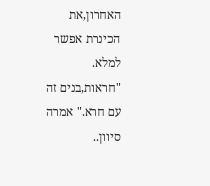האחרון,את הכינרת אפשר למלא.
"חראות,בנים זה עם חרא." אמרה סיוון..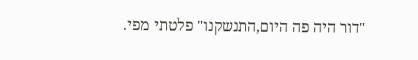"דור היה פה היום,התנשקנו" פלטתי מפי.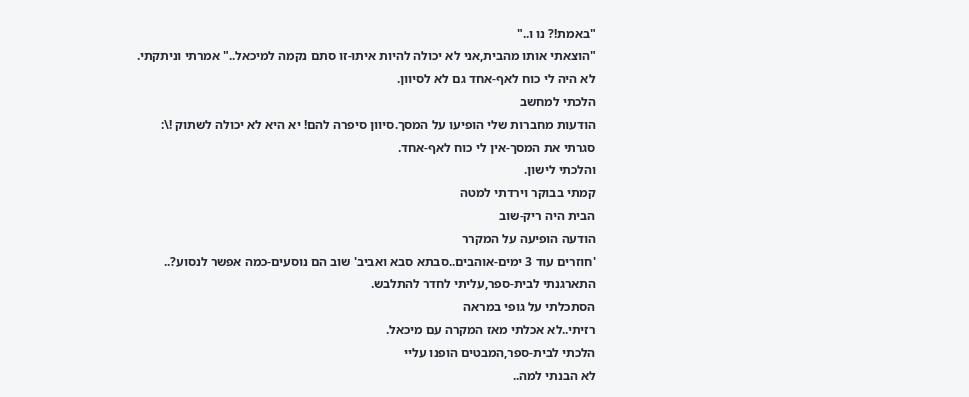"באמת!? נו ו.."
"הוצאתי אותו מהבית,אני לא יכולה להיות איתו-זו סתם נקמה למיכאל.." אמרתי וניתקתי.
לא היה לי כוח לאף-אחד גם לא לסיוון.
הלכתי למחשב
הודעות מחברות שלי הופיעו על המסך.סיוון סיפרה להם! יא היא לא יכולה לשתוק !\:
סגרתי את המסך-אין לי כוח לאף-אחד.
והלכתי לישון.
קמתי בבוקר וירדתי למטה
הבית היה ריק-שוב
הודעה הופיעה על המקרר
'חוזרים עוד 3 ימים-אוהבים..סבתא סבא ואביב' שוב הם נוסעים-כמה אפשר לנסוע?..
התארגנתי לבית-ספר,עליתי לחדר להתלבש.
הסתכלתי על גופי במראה
רזיתי..לא אכלתי מאז המקרה עם מיכאל.
הלכתי לבית-ספר,המבטים הופנו עליי
לא הבנתי למה..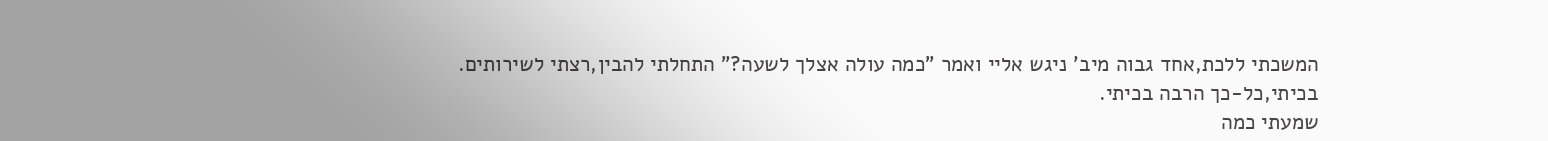המשכתי ללכת,אחד גבוה מיב' ניגש אליי ואמר "כמה עולה אצלך לשעה?" התחלתי להבין,רצתי לשירותים.
בכיתי,כל-כך הרבה בכיתי.
שמעתי כמה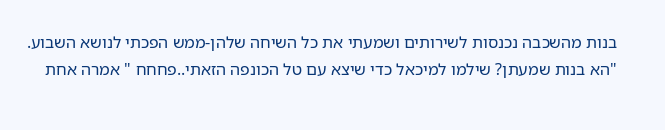בנות מהשכבה נכנסות לשירותים ושמעתי את כל השיחה שלהן-ממש הפכתי לנושא השבוע.
"הא בנות שמעתן? שילמו למיכאל כדי שיצא עם טל הכונפה הזאתי..פחחח " אמרה אחת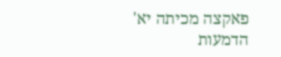פאקצה מכיתה יא'
הדמעות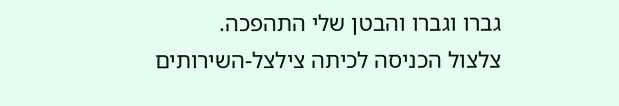גברו וגברו והבטן שלי התהפכה.
צלצול הכניסה לכיתה צילצל-השירותים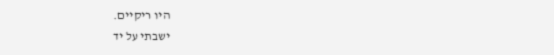היו ריקיים.
ישבתי על יד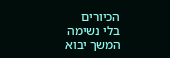הכיורים
בלי נשימה
המשך יבוא